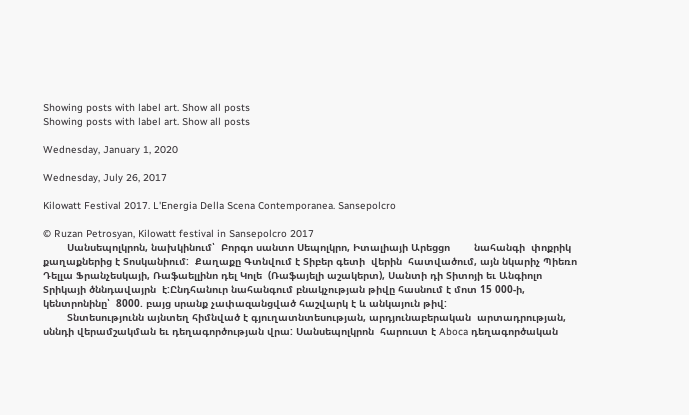Showing posts with label art. Show all posts
Showing posts with label art. Show all posts

Wednesday, January 1, 2020

Wednesday, July 26, 2017

Kilowatt Festival 2017. L'Energia Della Scena Contemporanea. Sansepolcro

© Ruzan Petrosyan, Kilowatt festival in Sansepolcro 2017
        Սանսեպոլկրոն, նախկինում՝  Բորգո սանտո Սեպոլկրո, Իտալիայի Արեցցո        նահանգի  փոքրիկ քաղաքներից է Տոսկանիում:  Քաղաքը Գտնվում է Տիբեր գետի  վերին  հատվածում, այն նկարիչ Պիեռո Դելլա Ֆրանչեսկայի, Ռաֆաելլինո դել Կոլե  (Ռաֆայելի աշակերտ), Սանտի դի Տիտոյի եւ Անգիոլո Տրիկայի ծննդավայրն  է:Ընդհանուր նահանգում բնակչության թիվը հասնում է մոտ 15 000-ի, կենտրոնինը՝  8000. բայց սրանք չափազանցված հաշվարկ է և անկայուն թիվ:
        Տնտեսությունն այնտեղ հիմնված է գյուղատնտեսության, արդյունաբերական  արտադրության, սննդի վերամշակման եւ դեղագործության վրա: Սանսեպոլկրոն  հարուստ է Aboca դեղագործական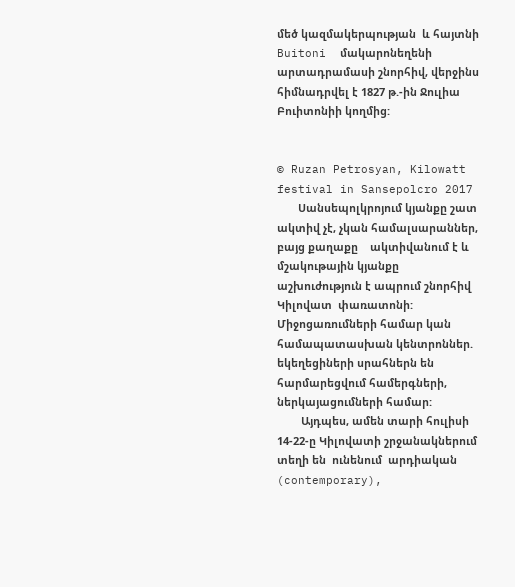մեծ կազմակերպության  և հայտնի Buitoni  մակարոնեղենի արտադրամասի շնորհիվ, վերջինս հիմնադրվել է 1827 թ.-ին Ջուլիա  Բուիտոնիի կողմից:


© Ruzan Petrosyan, Kilowatt festival in Sansepolcro 2017
       Սանսեպոլկրոյում կյանքը շատ ակտիվ չէ, չկան համալսարաններ, բայց քաղաքը    ակտիվանում է և մշակութային կյանքը աշխուժություն է ապրում շնորհիվ Կիլովատ  փառատոնի: Միջոցառումների համար կան համապատասխան կենտրոններ.  եկեղեցիների սրահներն են հարմարեցվում համերգների, ներկայացումների համար:
        Այդպես, ամեն տարի հուլիսի 14-22-ը Կիլովատի շրջանակներում տեղի են  ունենում  արդիական (contemporary),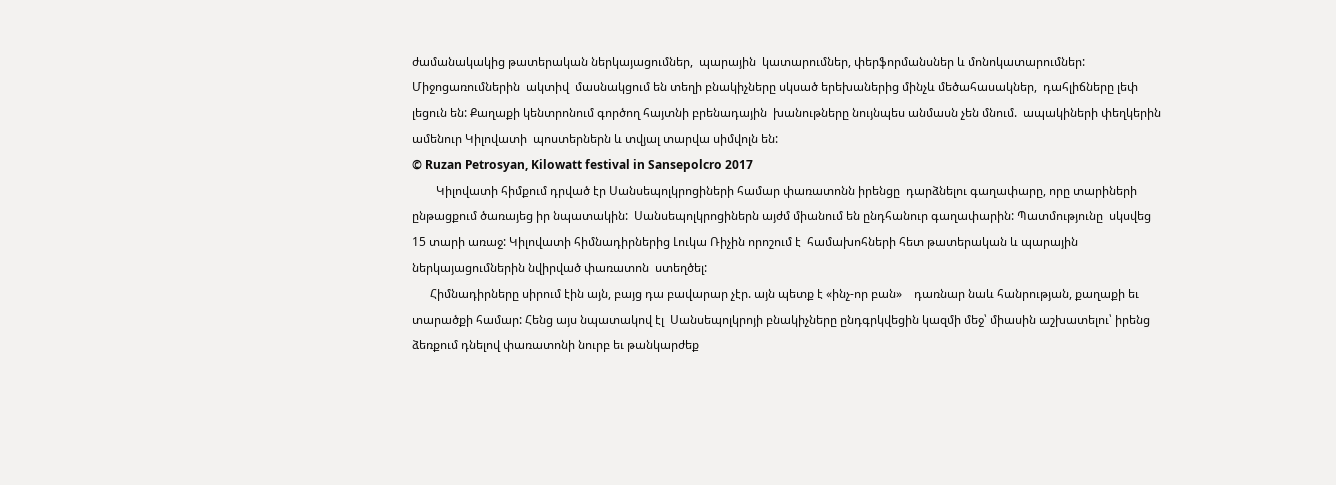ժամանակակից թատերական ներկայացումներ,  պարային  կատարումներ, փերֆորմանսներ և մոնոկատարումներ: Միջոցառումներին  ակտիվ  մասնակցում են տեղի բնակիչները սկսած երեխաներից մինչև մեծահասակներ,  դահլիճները լեփ լեցուն են: Քաղաքի կենտրոնում գործող հայտնի բրենադային  խանութները նույնպես անմասն չեն մնում.  ապակիների փեղկերին ամենուր Կիլովատի  պոստերներն և տվյալ տարվա սիմվոլն են:
© Ruzan Petrosyan, Kilowatt festival in Sansepolcro 2017
        Կիլովատի հիմքում դրված էր Սանսեպոլկրոցիների համար փառատոնն իրենցը  դարձնելու գաղափարը, որը տարիների ընթացքում ծառայեց իր նպատակին:  Սանսեպոլկրոցիներն այժմ միանում են ընդհանուր գաղափարին: Պատմությունը  սկսվեց 15 տարի առաջ: Կիլովատի հիմնադիրներից Լուկա Ռիչին որոշում է  համախոհների հետ թատերական և պարային ներկայացումներին նվիրված փառատոն  ստեղծել:
      Հիմնադիրները սիրում էին այն, բայց դա բավարար չէր. այն պետք է «ինչ-որ բան»    դառնար նաև հանրության, քաղաքի եւ տարածքի համար: Հենց այս նպատակով էլ  Սանսեպոլկրոյի բնակիչները ընդգրկվեցին կազմի մեջ՝ միասին աշխատելու՝ իրենց  ձեռքում դնելով փառատոնի նուրբ եւ թանկարժեք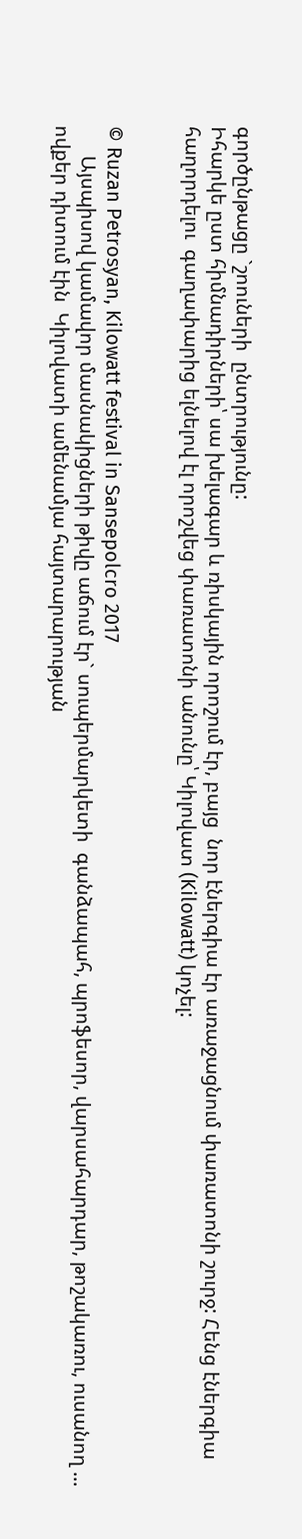գործընթացը `շոուների  ընտրությունը:
Իհարկե ըստ հիմնադիրների՝ սա խելագար և ռիսկային որոշում էր, բայց  նոր էներգիա էր առաջացնում փառատոնի շուրջ: Հենց էներգիա հաղորդելու  գաղափարից ելնելով էլ որոշվեց փառատոնի անունը՝ Կիլովատ (Kilowatt) կոչել:


© Ruzan Petrosyan, Kilowatt festival in Sansepolcro 2017
      Այսպիսով կամավոր մասնակիցների թիվը աճում էր` սուպերմարկետի  գանձապահ, պրոֆեսոր, վարսահարդար, թոշակառու, ուսանող ... ովքեր դիտում էին  Կիլովատի ամենամյա հայտարարության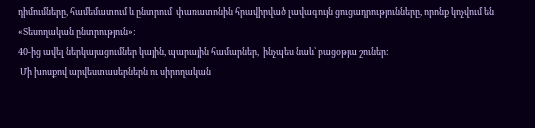դիմումները, համեմատում և ընտրում  փառատոնին հրավիրված լավագույն ցուցադրությունները, որոնք կոչվում են «Տեսողական ընտրություն»:
40-ից ավել ներկայացումներ կային, պարային համարներ,  ինչպես նաև՝ բացօթյա շուներ:
 Մի խոսքով արվեստասերներն ու սիրողական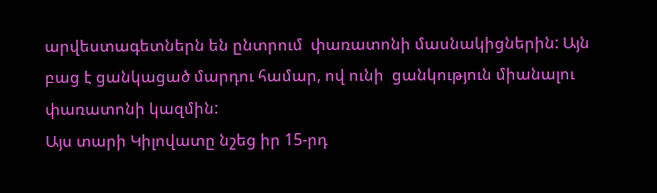արվեստագետներն են ընտրում  փառատոնի մասնակիցներին: Այն բաց է ցանկացած մարդու համար, ով ունի  ցանկություն միանալու փառատոնի կազմին:
Այս տարի Կիլովատը նշեց իր 15-րդ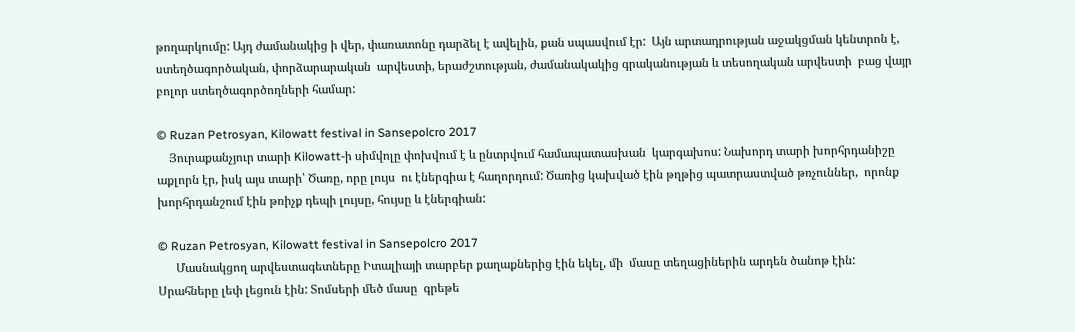թողարկումը: Այդ ժամանակից ի վեր, փառատոնը դարձել է ավելին, քան սպասվում էր:  Այն արտադրության աջակցման կենտրոն է, ստեղծագործական, փորձարարական  արվեստի, երաժշտության, ժամանակակից գրականության և տեսողական արվեստի  բաց վայր բոլոր ստեղծագործողների համար:

© Ruzan Petrosyan, Kilowatt festival in Sansepolcro 2017
    Յուրաքանչյուր տարի Kilowatt-ի սիմվոլը փոխվում է և ընտրվում համապատասխան  կարգախոս: Նախորդ տարի խորհրդանիշը աքլորն էր, իսկ այս տարի՝ Ծառը, որը լույս  ու էներգիա է հաղորդում: Ծառից կախված էին թղթից պատրաստված թռչուններ,  որոնք խորհրդանշում էին թռիչք դեպի լույսը, հույսը և էներգիան:

© Ruzan Petrosyan, Kilowatt festival in Sansepolcro 2017
      Մասնակցող արվեստագետները Իտալիայի տարբեր քաղաքներից էին եկել, մի  մասը տեղացիներին արդեն ծանոթ էին: Սրահները լեփ լեցուն էին: Տոմսերի մեծ մասը  գրեթե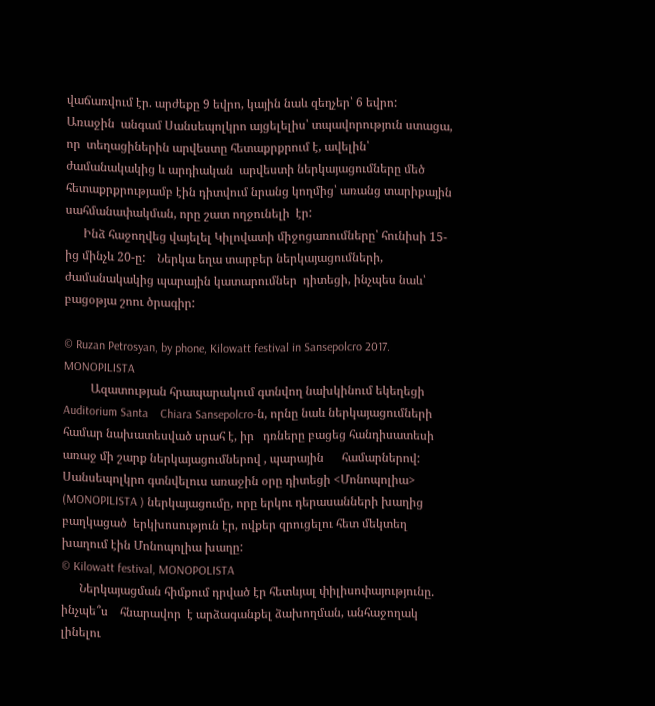վաճառվում էր. արժեքը 9 եվրո, կային նաև զեղչեր՝ 6 եվրո:
Առաջին  անգամ Սանսեպոլկրո այցելելիս՝ տպավորություն ստացա, որ  տեղացիներին արվեստը հետաքրքրում է, ավելին՝ ժամանակակից և արդիական  արվեստի ներկայացումները մեծ հետաքրքրությամբ էին դիտվում նրանց կողմից՝ առանց տարիքային սահմանափակման, որը շատ ողջունելի  էր:
      Ինձ հաջողվեց վայելել Կիլովատի միջոցառումները՝ հունիսի 15-ից մինչև 20-ը:    Ներկա եղա տարբեր ներկայացումների, ժամանակակից պարային կատարումներ  դիտեցի, ինչպես նաև՝ բացօթյա շոու ծրագիր:

© Ruzan Petrosyan, by phone, Kilowatt festival in Sansepolcro 2017. MONOPILISTA
         Ազատության հրապարակում գտնվող նախկինում եկեղեցի Auditorium Santa    Chiara Sansepolcro-ն, որնը նաև ներկայացումների համար նախատեսված սրահ է, իր   դռները բացեց հանդիսատեսի առաջ մի շարք ներկայացումներով , պարային      համարներով: Սանսեպոլկրո գտնվելուս առաջին օրը դիտեցի <Մոնոպոլիա>    (MONOPILISTA ) ներկայացումը, որը երկու դերասանների խաղից բաղկացած  երկխոսություն էր, ովքեր զրուցելու հետ մեկտեղ խաղում էին Մոնոպոլիա խաղը:
© Kilowatt festival, MONOPOLISTA
      Ներկայացման հիմքում դրված էր հետևյալ փիլիսոփայությունը. ինչպե՞ս    հնարավոր  է արձագանքել ձախողման, անհաջողակ լինելու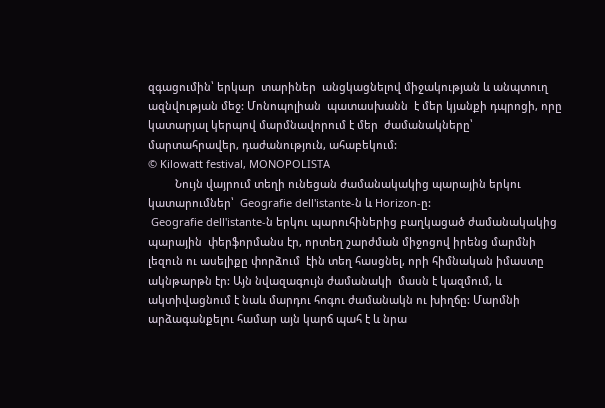զգացումին՝ երկար  տարիներ  անցկացնելով միջակության և անպտուղ ազնվության մեջ: Մոնոպոլիան  պատասխանն  է մեր կյանքի դպրոցի, որը կատարյալ կերպով մարմնավորում է մեր  ժամանակները՝ մարտահրավեր, դաժանություն, ահաբեկում:
© Kilowatt festival, MONOPOLISTA
         Նույն վայրում տեղի ունեցան ժամանակակից պարային երկու կատարումներ՝  Geografie dell'istante-ն և Horizon-ը:
 Geografie dell'istante-ն երկու պարուհիներից բաղկացած ժամանակակից պարային  փերֆորմանս էր, որտեղ շարժման միջոցով իրենց մարմնի լեզուն ու ասելիքը փորձում  էին տեղ հասցնել, որի հիմնական իմաստը ակնթարթն էր: Այն նվազագույն ժամանակի  մասն է կազմում, և ակտիվացնում է նաև մարդու հոգու ժամանակն ու խիղճը: Մարմնի  արձագանքելու համար այն կարճ պահ է և նրա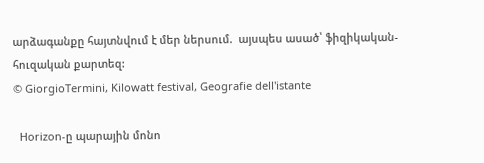արձագանքը հայտնվում է մեր ներսում.  այսպես ասած՝ ֆիզիկական-հուզական քարտեզ:
© GiorgioTermini, Kilowatt festival, Geografie dell'istante

  Horizon-ը պարային մոնո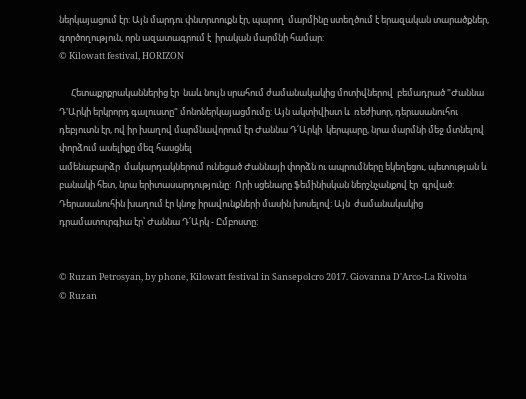ներկայացում էր: Այն մարդու փնտրտուքն էր, պարող  մարմինը ստեղծում է երազական տարածքներ, գործողություն, որն ազատագրում է  իրական մարմնի համար:
© Kilowatt festival, HORIZON

      Հետաքրքրականներից էր  նաև նույն սրահում ժամանակակից մոտիվներով  բեմադրած "Ժաննա Դ'Արկի երկրորդ գալուստը" մոնոներկայացմումը: Այն ակտիվիստ և  ռեժիսոր, դերասանուհու դեբյուտն էր, ով իր խաղով մարմնավորում էր Ժաննա Դ՛Արկի  կերպարը, նրա մարմնի մեջ մտնելով փորձում ասելիքը մեզ հասցնել
ամենաբարձր  մակարդակներում ունեցած Ժաննայի փորձն ու ապրումները եկեղեցու, պետության և  բանակի հետ, նրա երիտասարդությունը:  Որի սցենարը ֆեմինիսկան ներշնչանքով էր  գրված: Դերասանուհին խաղում էր կնոջ իրավունքների մասին խոսելով: Այն  ժամանակակից դրամատուրգիա էր՝ Ժաննա Դ՛Արկ - Ըմբոստը:


© Ruzan Petrosyan, by phone, Kilowatt festival in Sansepolcro 2017. Giovanna D'Arco-La Rivolta
© Ruzan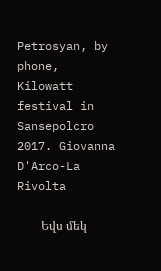Petrosyan, by phone, Kilowatt festival in Sansepolcro 2017. Giovanna D'Arco-La Rivolta

        Եվս մեկ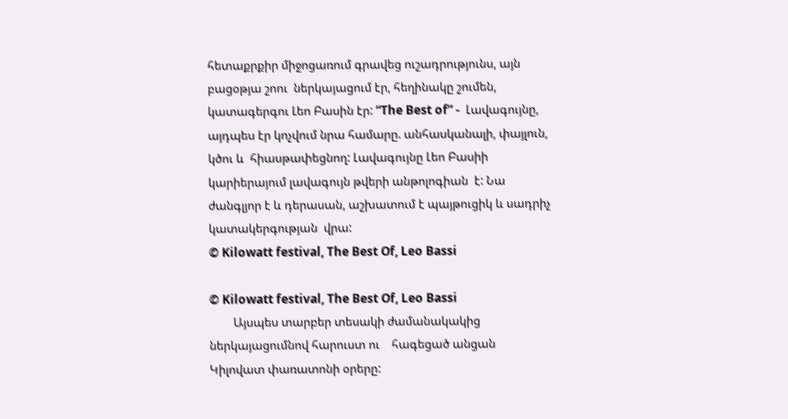հետաքրքիր միջոցառում գրավեց ուշադրությունս, այն բացօթյա շոու  ներկայացում էր, հեղինակը շումեն, կատագերգու Լեո Բասին էր: “The Best of” -  Լավագույնը, այդպես էր կոչվում նրա համարը. անհասկանալի, փայլուն, կծու և  հիասթափեցնող: Լավագույնը Լեո Բասիի կարիերայում լավագույն թվերի անթոլոգիան  է: Նա ժանգլյոր է և դերասան, աշխատում է պայթուցիկ և սադրիչ կատակերգության  վրա:
© Kilowatt festival, The Best Of, Leo Bassi

© Kilowatt festival, The Best Of, Leo Bassi
        Այսպես տարբեր տեսակի ժամանակակից ներկայացումնով հարուստ ու    հագեցած անցան Կիլովատ փառատոնի օրերը: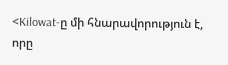<Kilowat-ը մի հնարավորություն է, որը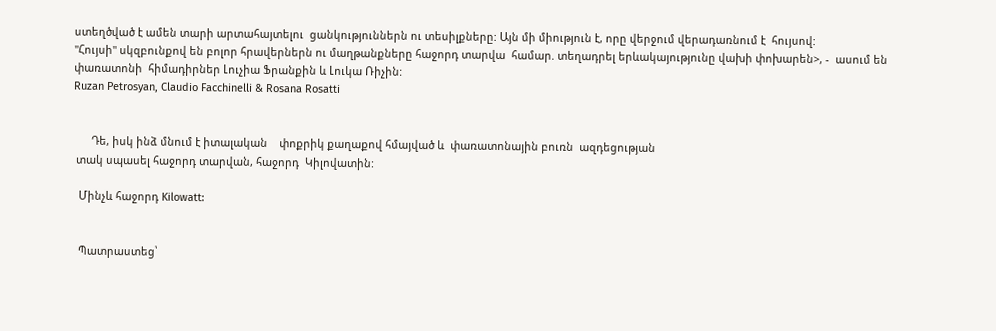ստեղծված է ամեն տարի արտահայտելու  ցանկություններն ու տեսիլքները: Այն մի միություն է, որը վերջում վերադառնում է  հույսով:
"Հույսի" սկզբունքով են բոլոր հրավերներն ու մաղթանքները հաջորդ տարվա  համար. տեղադրել երևակայությունը վախի փոխարեն>, -  ասում են փառատոնի  հիմադիրներ Լուչիա Ֆրանքին և Լուկա Ռիչին:
Ruzan Petrosyan, Claudio Facchinelli & Rosana Rosatti


      Դե, իսկ ինձ մնում է իտալական    փոքրիկ քաղաքով հմայված և  փառատոնային բուռն  ազդեցության
 տակ սպասել հաջորդ տարվան, հաջորդ  Կիլովատին:

  Մինչև հաջորդ Kilowatt:


  Պատրաստեց՝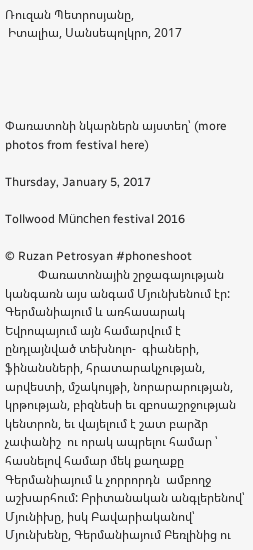Ռուզան Պետրոսյանը,
 Իտալիա, Սանսեպոլկրո, 2017




Փառատոնի նկարներն այստեղ՝ (more photos from festival here)

Thursday, January 5, 2017

Tollwood München festival 2016

© Ruzan Petrosyan #phoneshoot
           Փառատոնային շրջագայության կանգառն այս անգամ Մյունխենում էր:  Գերմանիայում և առհասարակ Եվրոպայում այն համարվում է ընդլայնված տեխնոլո-  գիաների, ֆինանսների, հրատարակչության, արվեստի, մշակույթի, նորարարության,  կրթության, բիզնեսի եւ զբոսաշրջության կենտրոն, եւ վայելում է շատ բարձր չափանիշ  ու որակ ապրելու համար ՝ հասնելով համար մեկ քաղաքը Գերմանիայում և չորրորդն  ամբողջ աշխարհում: Բրիտանական անգլերենով՝ Մյունիխը, իսկ Բավարիականով՝  Մյունխենը, Գերմանիայում Բեռլինից ու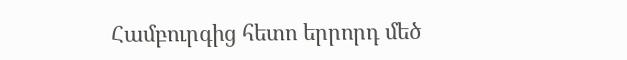Համբուրգից հետո երրորդ մեծ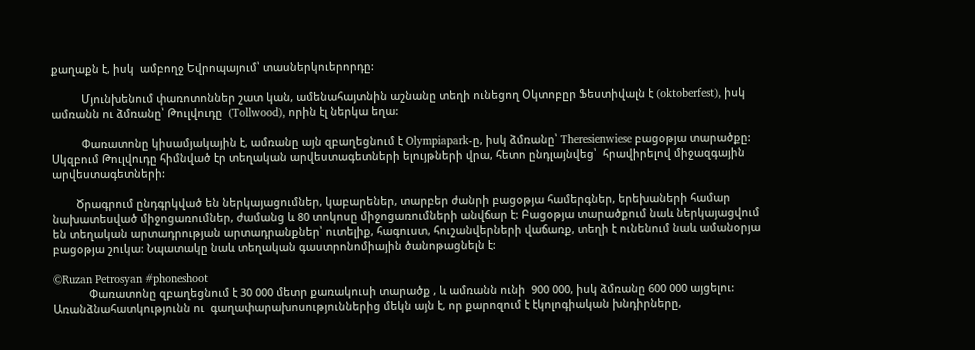քաղաքն է, իսկ  ամբողջ Եվրոպայում՝ տասներկուերորդը:

          Մյունխենում փառոտոններ շատ կան, ամենահայտնին աշնանը տեղի ունեցող Օկտոբըր Ֆեստիվալն է (oktoberfest), իսկ ամռանն ու ձմռանը՝ Թուլվուդը  (Tollwood), որին էլ ներկա եղա:

          Փառատոնը կիսամյակային է, ամռանը այն զբաղեցնում է Olympiapark-ը, իսկ ձմռանը՝ Theresienwiese բացօթյա տարածքը: Սկզբում Թուլվուդը հիմնված էր տեղական արվեստագետների ելույթների վրա, հետո ընդլայնվեց՝  հրավիրելով միջազգային արվեստագետների:

        Ծրագրում ընդգրկված են ներկայացումներ, կաբարեներ, տարբեր ժանրի բացօթյա համերգներ, երեխաների համար նախատեսված միջոցառումներ, ժամանց և 80 տոկոսը միջոցառումների անվճար է: Բացօթյա տարածքում նաև ներկայացվում են տեղական արտադրության արտադրանքներ՝ ուտելիք, հագուստ, հուշանվերների վաճառք, տեղի է ունենում նաև ամանօրյա բացօթյա շուկա: Նպատակը նաև տեղական գաստրոնոմիային ծանոթացնելն է:

©Ruzan Petrosyan #phoneshoot
            Փառատոնը զբաղեցնում է 30 000 մետր քառակուսի տարածք , և ամռանն ունի  900 000, իսկ ձմռանը 600 000 այցելու: Առանձնահատկությունն ու  գաղափարախոսություններից մեկն այն է, որ քարոզում է էկոլոգիական խնդիրները,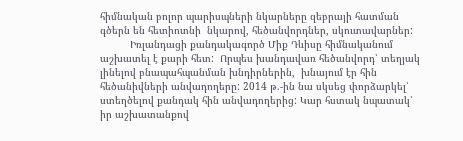հիմնական բոլոր պարիսպների նկարները զեբրայի հատման գծերն են հետիոտնի  նկարով, հեծանվորդներ, սկուտավարներ:
          Իռլանդացի քանդակագործ Միք Դևիսը հիմնականում աշխատել է քարի հետ:  Որպես խանդավառ հեծանվորդ՝ տեղյակ լինելով բնապահպանման խնդիրներին,  խնայում էր հին հեծանիվների անվադողերը: 2014 թ.-ին նա սկսեց փորձարկել՝  ստեղծելով քանդակ հին անվադողերից: Կար հստակ նպատակ՝  իր աշխատանքով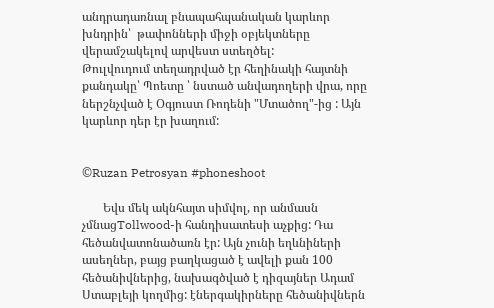անդրադառնալ բնապահպանական կարևոր խնդրին՝  թափոնների միջի օբյեկտները  վերամշակելով արվեստ ստեղծել:
Թուլվուդում տեղադրված էր հեղինակի հայտնի քանդակը՝ Պոետը ՝ նստած անվադողերի վրա, որը ներշնչված է Օգյուստ Ռոդենի "Մտածող"-ից : Այն կարևոր դեր էր խաղում:


©Ruzan Petrosyan #phoneshoot

       Եվս մեկ ակնհայտ սիմվոլ, որ անմասն չմնացTollwood-ի հանդիսատեսի աչքից: Դա հեծանվատոնածառն էր: Այն չունի եղևնիների ասեղներ, բայց բաղկացած է ավելի քան 100 հեծանիվներից, նախագծված է դիզայներ Ադամ Ստաբլեյի կողմից: էներգակիրները հեծանիվներն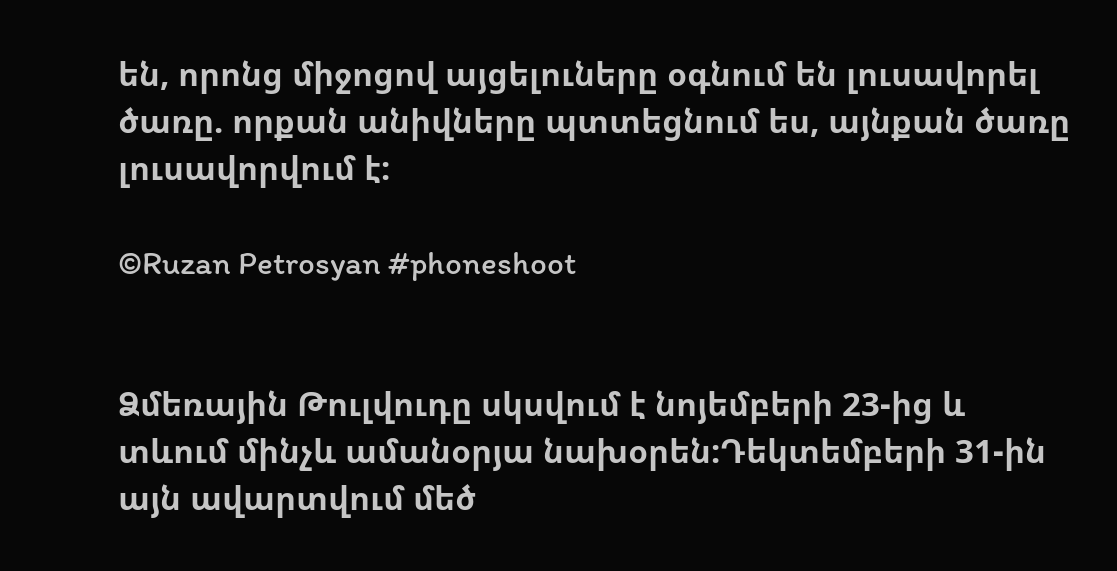են, որոնց միջոցով այցելուները օգնում են լուսավորել ծառը. որքան անիվները պտտեցնում ես, այնքան ծառը լուսավորվում է:

©Ruzan Petrosyan #phoneshoot


Ձմեռային Թուլվուդը սկսվում է նոյեմբերի 23-ից և տևում մինչև ամանօրյա նախօրեն:Դեկտեմբերի 31-ին այն ավարտվում մեծ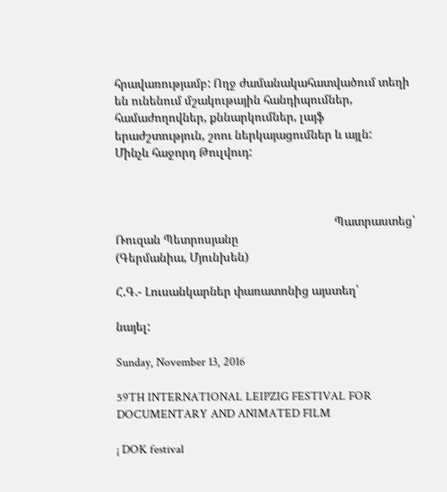հրավառությամբ: Ողջ ժամանակահատվածում տեղի են ունենում մշակութային հանդիպումներ, համաժողովներ, քննարկումներ, լայֆ երաժշտություն, շոու ներկայացումներ և այլն:
Մինչև հաջորդ Թուլվուդ:



                                                                         Պատրաստեց՝
Ռուզան Պետրոսյանը
(Գերմանիա, Մյունխեն)

Հ.Գ.- Լուսանկարներ փառատոնից այստեղ՝

նայել:

Sunday, November 13, 2016

59TH INTERNATIONAL LEIPZIG FESTIVAL FOR DOCUMENTARY AND ANIMATED FILM

¡ DOK festival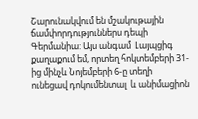Շարունակվում են մշակութային ճամփորդություններս դեպի Գերմանիա: Այս անգամ  Լայպցիգ քաղաքում եմ, որտեղ հոկտեմբերի 31-ից մինչև Նոյեմբերի 6-ը տեղի ունեցավ դոկումենտալ  և անիմացիոն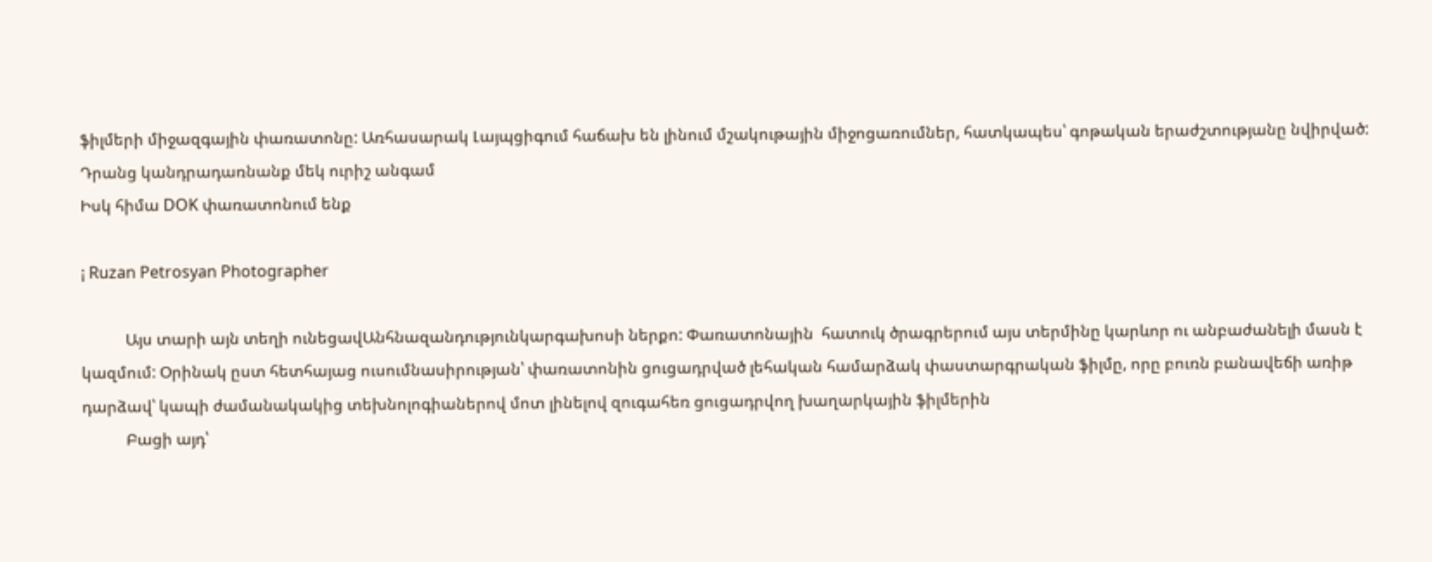ֆիլմերի միջազգային փառատոնը: Առհասարակ Լայպցիգում հաճախ են լինում մշակութային միջոցառումներ, հատկապես՝ գոթական երաժշտությանը նվիրված: Դրանց կանդրադառնանք մեկ ուրիշ անգամ
Իսկ հիմա DOK փառատոնում ենք

¡ Ruzan Petrosyan Photographer

           Այս տարի այն տեղի ունեցավԱնհնազանդությունկարգախոսի ներքո: Փառատոնային  հատուկ ծրագրերում այս տերմինը կարևոր ու անբաժանելի մասն է կազմում: Օրինակ ըստ հետհայաց ուսումնասիրության՝ փառատոնին ցուցադրված լեհական համարձակ փաստարգրական ֆիլմը, որը բուռն բանավեճի առիթ դարձավ՝ կապի ժամանակակից տեխնոլոգիաներով մոտ լինելով զուգահեռ ցուցադրվող խաղարկային ֆիլմերին
           Բացի այդ՝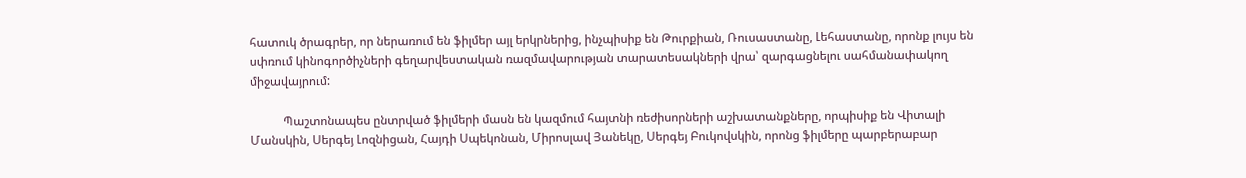հատուկ ծրագրեր, որ ներառում են ֆիլմեր այլ երկրներից, ինչպիսիք են Թուրքիան, Ռուսաստանը, Լեհաստանը, որոնք լույս են սփռում կինոգործիչների գեղարվեստական ռազմավարության տարատեսակների վրա՝ զարգացնելու սահմանափակող միջավայրում:

           Պաշտոնապես ընտրված ֆիլմերի մասն են կազմում հայտնի ռեժիսորների աշխատանքները, որպիսիք են Վիտալի Մանսկին, Սերգեյ Լոզնիցան, Հայդի Սպեկոնան, Միրոսլավ Յանեկը, Սերգեյ Բուկովսկին, որոնց ֆիլմերը պարբերաբար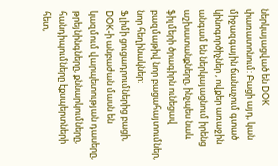ներկայացված են DOK  փառատոնում: Բացի այդ, կան միջազգային ճանաչում գտած կինոգործիչներ , ովքեր առաջին անգամ են ներկայացնում իրենց աշխատանքները, ինչպես նաև ֆիլմերի ծրագիրն ունեցավ բազմաթիվ նոր բացահայտումներ, նոր հեղինակներ:
Ֆլիմի ցուցադրումներից բացի, DOK-ի անբաժան մասն են կազմում վարպետության դասերը, թրեյնինգները, քննարկումները, հանդիպումները էքսպերտների հետ,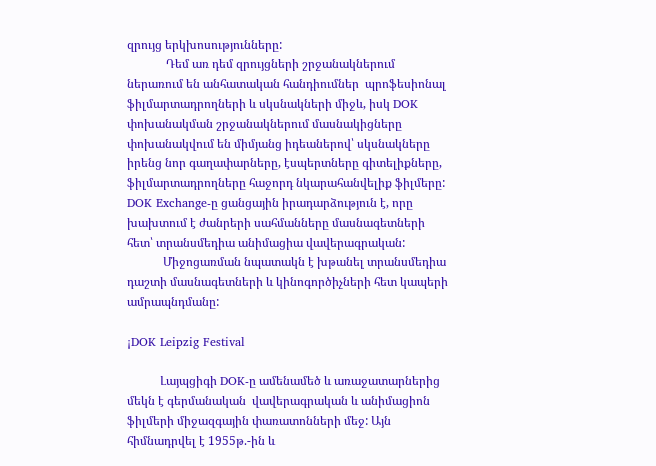զրույց երկխոսությունները:
             Դեմ առ դեմ զրույցների շրջանակներում ներառում են անհատական հանդիումներ  պրոֆեսիոնալ ֆիլմարտադրողների և սկսնակների միջև, իսկ DOK փոխանակման շրջանակներում մասնակիցները փոխանակվում են միմյանց իդեաներով՝ սկսնակները իրենց նոր գաղափարները, էսպերտները գիտելիքները, ֆիլմարտադրողները հաջորդ նկարահանվելիք ֆիլմերը: DOK Exchange-ը ցանցային իրադարձություն է, որը խախտում է ժանրերի սահմանները մասնագետների հետ՝ տրանսմեդիա անիմացիա վավերագրական:
            Միջոցառման նպատակն է խթանել տրանսմեդիա դաշտի մասնագետների և կինոգործիչների հետ կապերի ամրապնդմանը:

¡DOK Leipzig Festival

           Լայպցիգի DOK-ը ամենամեծ և առաջատարներից մեկն է գերմանական  վավերագրական և անիմացիոն ֆիլմերի միջազգային փառատոնների մեջ: Այն հիմնադրվել է 1955թ.-ին և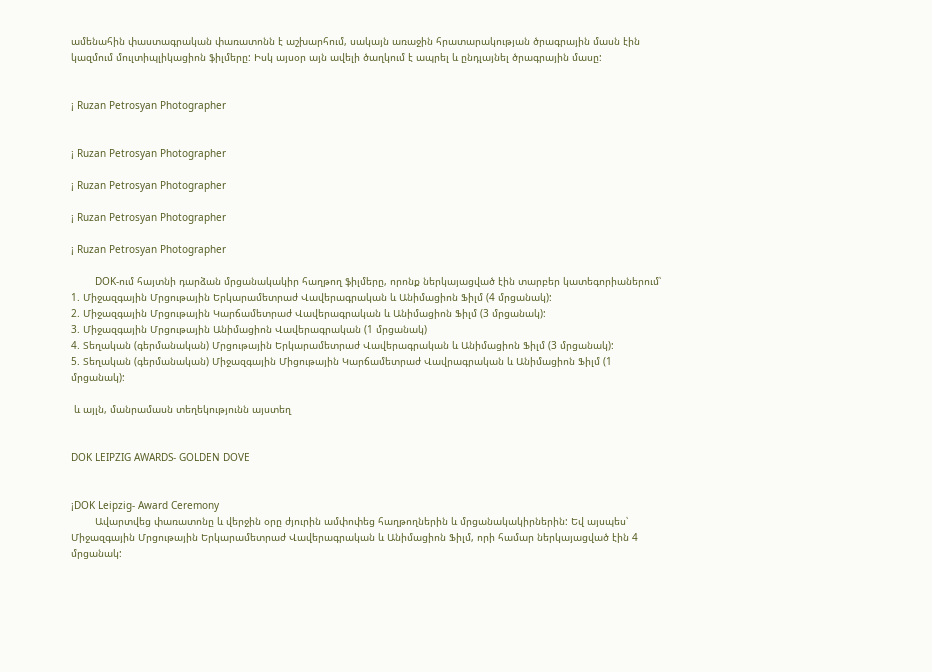ամենահին փաստագրական փառատոնն է աշխարհում, սակայն առաջին հրատարակության ծրագրային մասն էին կազմում մուլտիպլիկացիոն ֆիլմերը: Իսկ այսօր այն ավելի ծաղկում է ապրել և ընդլայնել ծրագրային մասը:


¡ Ruzan Petrosyan Photographer


¡ Ruzan Petrosyan Photographer

¡ Ruzan Petrosyan Photographer

¡ Ruzan Petrosyan Photographer

¡ Ruzan Petrosyan Photographer

        DOK-ում հայտնի դարձան մրցանակակիր հաղթող ֆիլմերը, որոնք ներկայացված էին տարբեր կատեգորիաներում՝
1. Միջազգային Մրցութային Երկարամետրաժ Վավերագրական և Անիմացիոն Ֆիլմ (4 մրցանակ):
2. Միջազգային Մրցութային Կարճամետրաժ Վավերագրական և Անիմացիոն Ֆիլմ (3 մրցանակ):
3. Միջազգային Մրցութային Անիմացիոն Վավերագրական (1 մրցանակ)
4. Տեղական (գերմանական) Մրցութային Երկարամետրաժ Վավերագրական և Անիմացիոն Ֆիլմ (3 մրցանակ):
5. Տեղական (գերմանական) Միջազգային Միցութային Կարճամետրաժ Վավրագրական և Անիմացիոն Ֆիլմ (1 մրցանակ):

 և այլն, մանրամասն տեղեկությունն այստեղ


DOK LEIPZIG AWARDS- GOLDEN DOVE


¡DOK Leipzig- Award Ceremony
        Ավարտվեց փառատոնը և վերջին օրը ժյուրին ամփոփեց հաղթողներին և մրցանակակիրներին: Եվ այսպես՝
Միջազգային Մրցութային Երկարամետրաժ Վավերագրական և Անիմացիոն Ֆիլմ, որի համար ներկայացված էին 4 մրցանակ: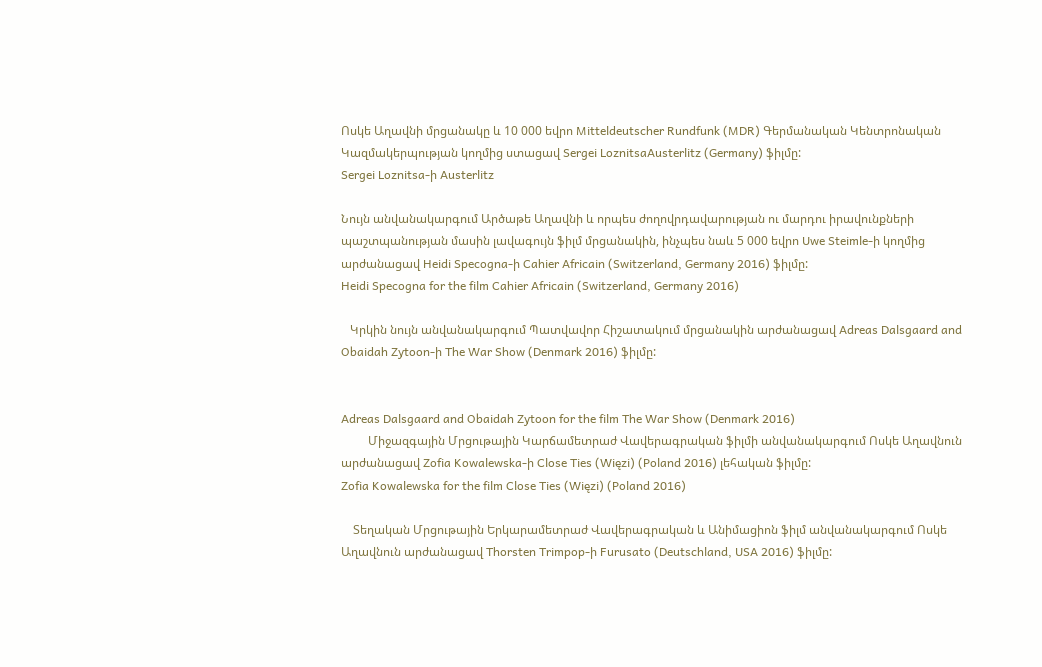Ոսկե Աղավնի մրցանակը և 10 000 եվրո Mitteldeutscher Rundfunk (MDR) Գերմանական Կենտրոնական Կազմակերպության կողմից ստացավ Sergei LoznitsaAusterlitz (Germany) ֆիլմը:
Sergei Loznitsa-ի Austerlitz

Նույն անվանակարգում Արծաթե Աղավնի և որպես ժողովրդավարության ու մարդու իրավունքների պաշտպանության մասին լավագույն ֆիլմ մրցանակին, ինչպես նաև 5 000 եվրո Uwe Steimle-ի կողմից
արժանացավ Heidi Specogna-ի Cahier Africain (Switzerland, Germany 2016) ֆիլմը:
Heidi Specogna for the film Cahier Africain (Switzerland, Germany 2016)

   Կրկին նույն անվանակարգում Պատվավոր Հիշատակում մրցանակին արժանացավ Adreas Dalsgaard and Obaidah Zytoon-ի The War Show (Denmark 2016) ֆիլմը:


Adreas Dalsgaard and Obaidah Zytoon for the film The War Show (Denmark 2016)
         Միջազգային Մրցութային Կարճամետրաժ Վավերագրական ֆիլմի անվանակարգում Ոսկե Աղավնուն արժանացավ Zofia Kowalewska-ի Close Ties (Więzi) (Poland 2016) լեհական ֆիլմը:
Zofia Kowalewska for the film Close Ties (Więzi) (Poland 2016)

    Տեղական Մրցութային Երկարամետրաժ Վավերագրական և Անիմացիոն ֆիլմ անվանակարգում Ոսկե Աղավնուն արժանացավ Thorsten Trimpop-ի Furusato (Deutschland, USA 2016) ֆիլմը: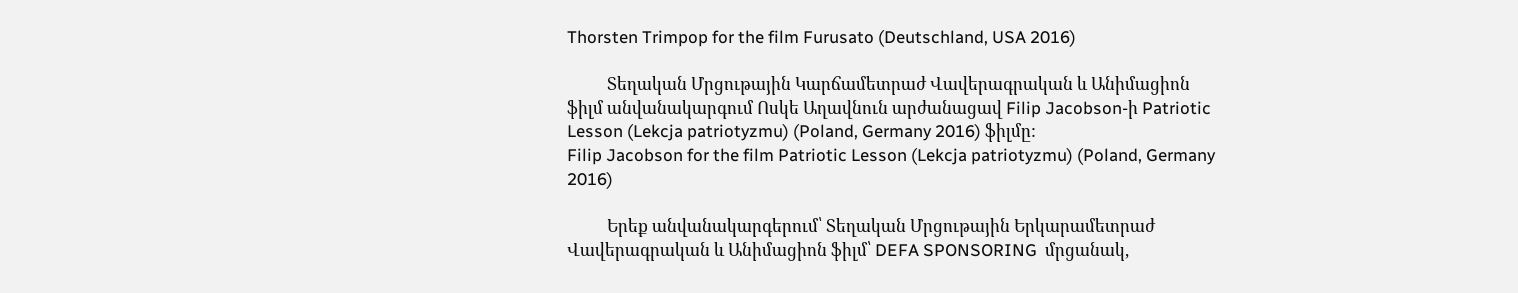Thorsten Trimpop for the film Furusato (Deutschland, USA 2016)

          Տեղական Մրցութային Կարճամետրաժ Վավերագրական և Անիմացիոն ֆիլմ անվանակարգում Ոսկե Աղավնուն արժանացավ Filip Jacobson-ի Patriotic Lesson (Lekcja patriotyzmu) (Poland, Germany 2016) ֆիլմը:
Filip Jacobson for the film Patriotic Lesson (Lekcja patriotyzmu) (Poland, Germany 2016)

          Երեք անվանակարգերում՝ Տեղական Մրցութային Երկարամետրաժ Վավերագրական և Անիմացիոն ֆիլմ՝ DEFA SPONSORING  մրցանակ,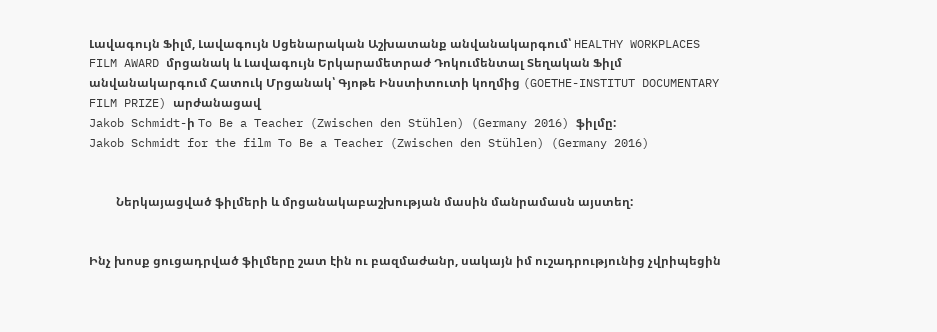Լավագույն Ֆիլմ, Լավագույն Սցենարական Աշխատանք անվանակարգում՝ HEALTHY WORKPLACES FILM AWARD մրցանակ և Լավագույն Երկարամետրաժ Դոկումենտալ Տեղական Ֆիլմ անվանակարգում Հատուկ Մրցանակ՝ Գյոթե Ինստիտուտի կողմից (GOETHE-INSTITUT DOCUMENTARY FILM PRIZE) արժանացավ
Jakob Schmidt-ի To Be a Teacher (Zwischen den Stühlen) (Germany 2016) ֆիլմը:
Jakob Schmidt for the film To Be a Teacher (Zwischen den Stühlen) (Germany 2016)


         Ներկայացված ֆիլմերի և մրցանակաբաշխության մասին մանրամասն այստեղ:


Ինչ խոսք ցուցադրված ֆիլմերը շատ էին ու բազմաժանր, սակայն իմ ուշադրությունից չվրիպեցին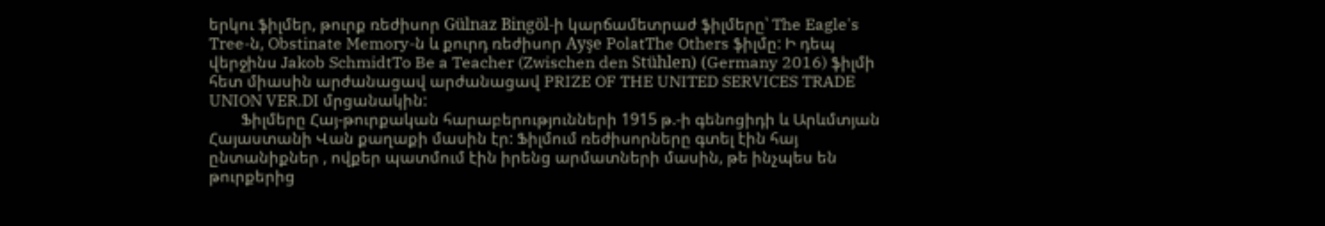երկու ֆիլմեր, թուրք ռեժիսոր Gülnaz Bingöl-ի կարճամետրաժ ֆիլմերը՝ The Eagle's Tree-ն, Obstinate Memory-ն և քուրդ ռեժիսոր Ayşe PolatThe Others ֆիլմը: Ի դեպ վերջինս Jakob SchmidtTo Be a Teacher (Zwischen den Stühlen) (Germany 2016) ֆիլմի հետ միասին արժանացավ արժանացավ PRIZE OF THE UNITED SERVICES TRADE UNION VER.DI մրցանակին:
        Ֆիլմերը Հայ-թուրքական հարաբերությունների 1915 թ.-ի գենոցիդի և Արևմտյան Հայաստանի Վան քաղաքի մասին էր: Ֆիլմում ռեժիսորները գտել էին հայ ընտանիքներ , ովքեր պատմում էին իրենց արմատների մասին, թե ինչպես են թուրքերից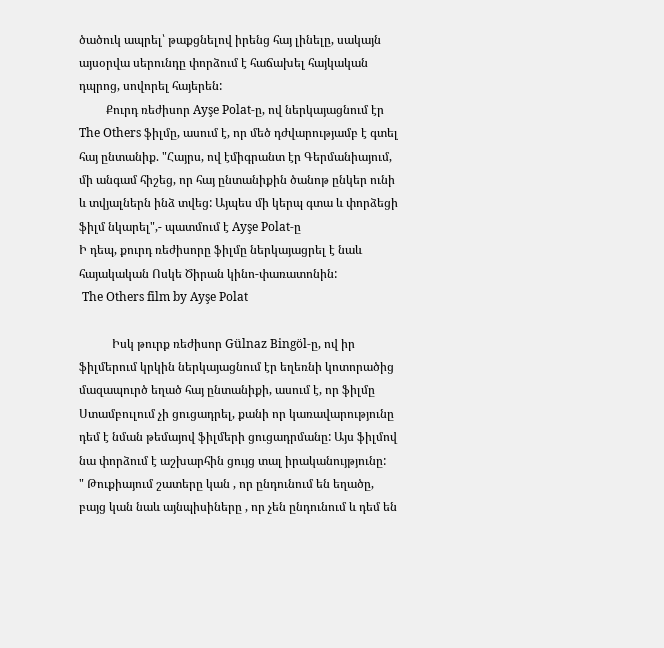ծածուկ ապրել՝ թաքցնելով իրենց հայ լինելը, սակայն այսօրվա սերունդը փորձում է հաճախել հայկական դպրոց, սովորել հայերեն:
         Քուրդ ռեժիսոր Ayşe Polat-ը, ով ներկայացնում էր The Others ֆիլմը, ասում է, որ մեծ դժվարությամբ է գտել հայ ընտանիք. "Հայրս, ով էմիգրանտ էր Գերմանիայում, մի անգամ հիշեց, որ հայ ընտանիքին ծանոթ ընկեր ունի և տվյալներն ինձ տվեց: Այպես մի կերպ գտա և փորձեցի ֆիլմ նկարել",- պատմում է Ayşe Polat-ը
Ի դեպ, քուրդ ռեժիսորը ֆիլմը ներկայացրել է նաև հայակական Ոսկե Ծիրան կինո-փառատոնին:
 The Others film by Ayşe Polat

           Իսկ թուրք ռեժիսոր Gülnaz Bingöl-ը, ով իր ֆիլմերում կրկին ներկայացնում էր եղեռնի կոտորածից մազապուրծ եղած հայ ընտանիքի, ասում է, որ ֆիլմը Ստամբուլում չի ցուցադրել, քանի որ կառավարությունը դեմ է նման թեմայով ֆիլմերի ցուցադրմանը: Այս ֆիլմով նա փորձում է աշխարհին ցույց տալ իրականույթյունը:
" Թուքիայում շատերը կան , որ ընդունում են եղածը, բայց կան նաև այնպիսիները , որ չեն ընդունում և դեմ են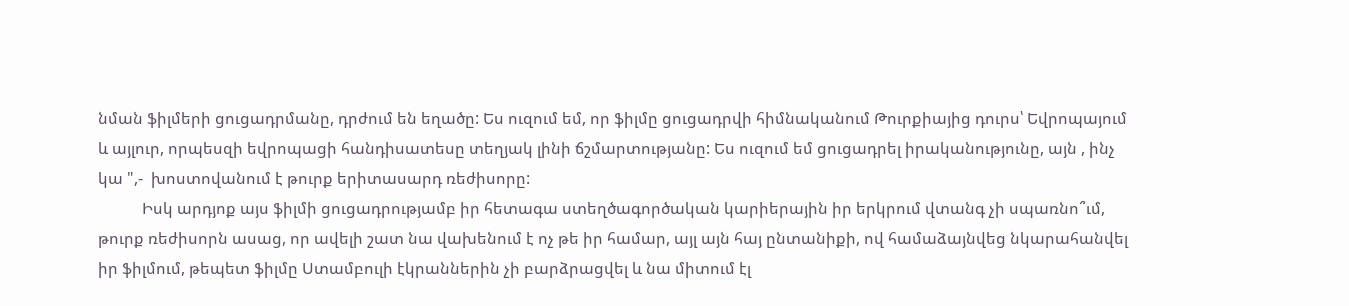նման ֆիլմերի ցուցադրմանը, դրժում են եղածը: Ես ուզում եմ, որ ֆիլմը ցուցադրվի հիմնականում Թուրքիայից դուրս՝ Եվրոպայում և այլուր, որպեսզի եվրոպացի հանդիսատեսը տեղյակ լինի ճշմարտությանը: Ես ուզում եմ ցուցադրել իրականությունը, այն , ինչ կա ",-  խոստովանում է թուրք երիտասարդ ռեժիսորը:
           Իսկ արդյոք այս ֆիլմի ցուցադրությամբ իր հետագա ստեղծագործական կարիերային իր երկրում վտանգ չի սպառնո՞ւմ, թուրք ռեժիսորն ասաց, որ ավելի շատ նա վախենում է ոչ թե իր համար, այլ այն հայ ընտանիքի, ով համաձայնվեց նկարահանվել իր ֆիլմում, թեպետ ֆիլմը Ստամբուլի էկրաններին չի բարձրացվել և նա միտում էլ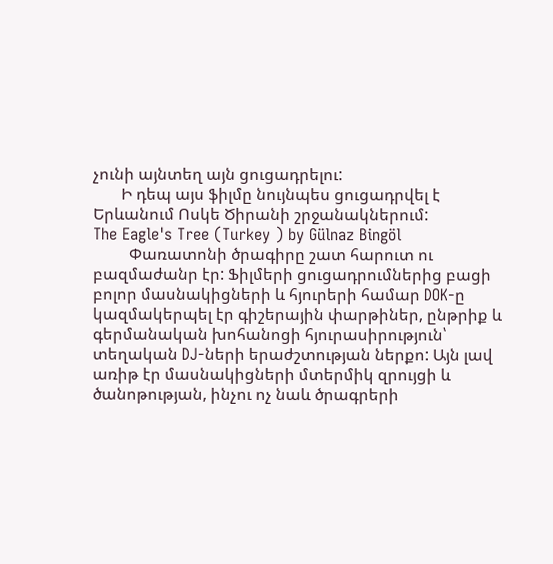չունի այնտեղ այն ցուցադրելու:
       Ի դեպ այս ֆիլմը նույնպես ցուցադրվել է Երևանում Ոսկե Ծիրանի շրջանակներում:
The Eagle's Tree (Turkey ) by Gülnaz Bingöl
         Փառատոնի ծրագիրը շատ հարուտ ու բազմաժանր էր: Ֆիլմերի ցուցադրումներից բացի բոլոր մասնակիցների և հյուրերի համար DOK-ը կազմակերպել էր գիշերային փարթիներ, ընթրիք և գերմանական խոհանոցի հյուրասիրություն՝ տեղական DJ-ների երաժշտության ներքո: Այն լավ առիթ էր մասնակիցների մտերմիկ զրույցի և ծանոթության, ինչու ոչ նաև ծրագրերի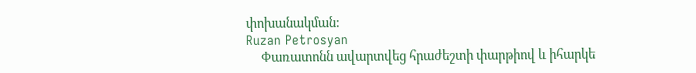փոխանակման:
Ruzan Petrosyan
     Փառատոնն ավարտվեց հրաժեշտի փարթիով և իհարկե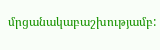մրցանակաբաշխությամբ: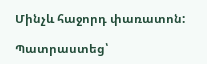Մինչև հաջորդ փառատոն:

Պատրաստեց՝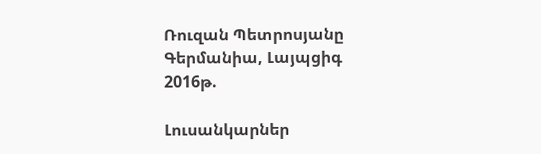Ռուզան Պետրոսյանը
Գերմանիա, Լայպցիգ
2016թ.

Լուսանկարներ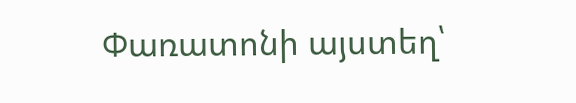Փառատոնի այստեղ՝